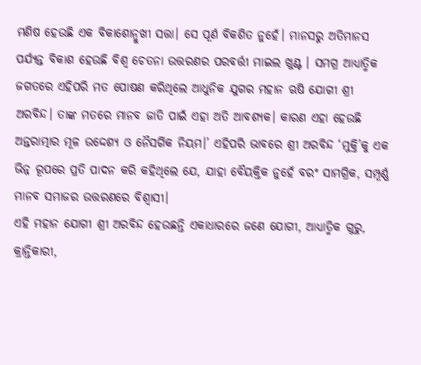ମଣିଷ ହେଉଛି ଏକ ବିକାଶୋନ୍ମୁଖୀ ସତ୍ତା। ସେ ପୂର୍ଣ ବିକଶିତ ନୁହେଁ। ମାନସରୁ ଅତିମାନସ ପର୍ଯ୍ୟନ୍ତ ବିକାଶ ହେଉଛି ବିଶ୍ୱ ଚେତନା ଉତ୍ତରଣର ପରବର୍ତ୍ତୀ ମାଇଲ ଖୁଣ୍ଟ । ସମଗ୍ର ଆଧ୍ୟାତ୍ମିକ ଜଗତରେ ଏହିପରି ମତ ପୋଷଣ କରିଥିଲେ ଆଧୁନିକ ଯୁଗର ମହାନ ଋଷି ଯୋଗୀ ଶ୍ରୀ ଅରବିନ୍ଦ। ତାଙ୍କ ମତରେ ମାନବ ଜାତି ପାଇଁ ଏହା ଅତି ଆବଶ୍ୟକ। କାରଣ ଏହା ହେଉଛି ଅନ୍ତରାତ୍ମାର ମୂଳ ଉଦ୍ଦେଶ୍ୟ ଓ ନୈସର୍ଗିକ ନିୟମ।’ ଏହିପରି ଭାବରେ ଶ୍ରୀ ଅରବିନ୍ଦ ‘ମୁକ୍ତି’କୁ ଏକ ଭିନ୍ନ ରୂପରେ ପ୍ରତି ପାଦନ କରି କହିଥିଲେ ଯେ, ଯାହା ବୈୟକ୍ତିକ ନୁହେଁ ବରଂ ସାମଗ୍ରିକ, ସମ୍ପୂର୍ଣ୍ଣ ମାନବ ସମାଜର ଉତ୍ତରଣରେ ବିଶ୍ୱାସୀ।
ଏହି ମହାନ ଯୋଗୀ ଶ୍ରୀ ଅରବିନ୍ଦ ହେଉଛନ୍ତି ଏକାଧାରରେ ଜଣେ ଯୋଗୀ, ଆଧ୍ୟାତ୍ମିକ ଗୁରୁ, କ୍ରାନ୍ତିକାରୀ,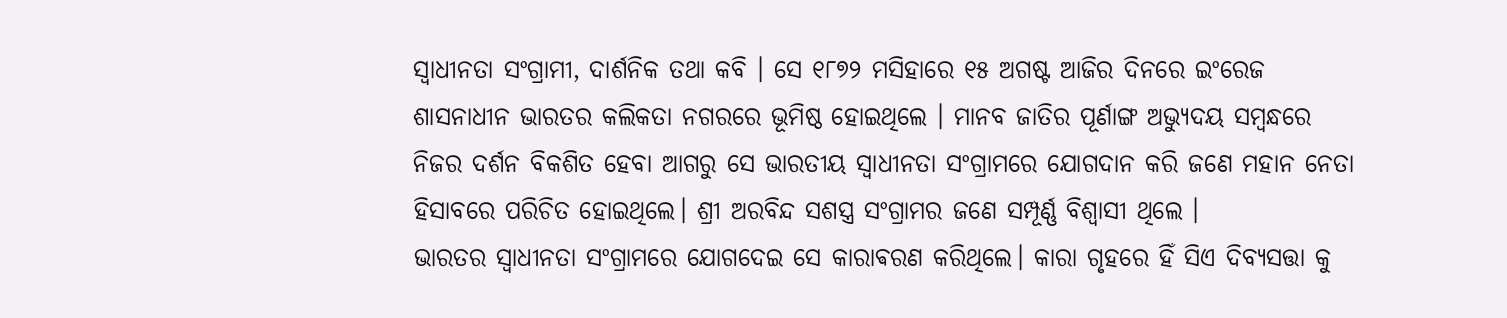ସ୍ୱାଧୀନତା ସଂଗ୍ରାମୀ, ଦାର୍ଶନିକ ତଥା କବି । ସେ ୧୮୭୨ ମସିହାରେ ୧୫ ଅଗଷ୍ଟ ଆଜିର ଦିନରେ ଇଂରେଜ ଶାସନାଧୀନ ଭାରତର କଲିକତା ନଗରରେ ଭୂମିଷ୍ଠ ହୋଇଥିଲେ । ମାନବ ଜାତିର ପୂର୍ଣାଙ୍ଗ ଅଭ୍ୟୁଦୟ ସମ୍ବନ୍ଧରେ ନିଜର ଦର୍ଶନ ବିକଶିତ ହେବା ଆଗରୁ ସେ ଭାରତୀୟ ସ୍ୱାଧୀନତା ସଂଗ୍ରାମରେ ଯୋଗଦାନ କରି ଜଣେ ମହାନ ନେତା ହିସାବରେ ପରିଚିତ ହୋଇଥିଲେ। ଶ୍ରୀ ଅରବିନ୍ଦ ସଶସ୍ତ୍ର ସଂଗ୍ରାମର ଜଣେ ସମ୍ପୂର୍ଣ୍ଣ ବିଶ୍ୱାସୀ ଥିଲେ ।
ଭାରତର ସ୍ବାଧୀନତା ସଂଗ୍ରାମରେ ଯୋଗଦେଇ ସେ କାରାଵରଣ କରିଥିଲେ। କାରା ଗୃହରେ ହିଁ ସିଏ ଦିବ୍ୟସତ୍ତା କୁ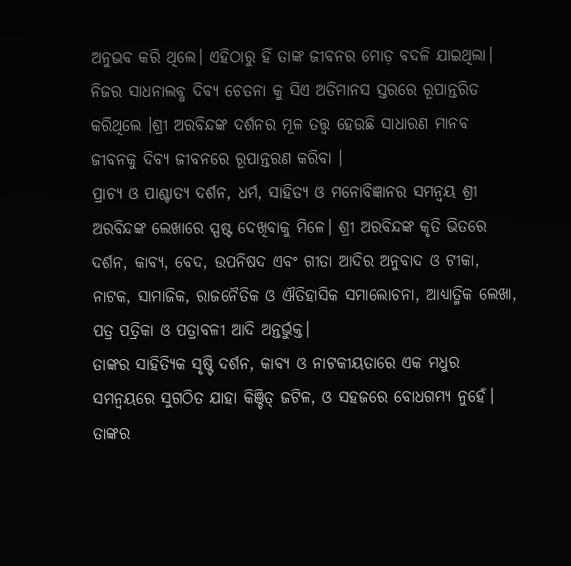ଅନୁଭବ କରି ଥିଲେ। ଏହିଠାରୁ ହିଁ ତାଙ୍କ ଜୀବନର ମୋଡ଼ ବଦଳି ଯାଇଥିଲା। ନିଜର ସାଧନାଲବ୍ଧ ଦିବ୍ୟ ଚେତନା କୁ ସିଏ ଅତିମାନସ ସ୍ତରରେ ରୂପାନ୍ତରିତ କରିଥିଲେ ।ଶ୍ରୀ ଅରବିନ୍ଦଙ୍କ ଦର୍ଶନର ମୂଳ ତତ୍ତ୍ୱ ହେଉଛି ସାଧାରଣ ମାନବ ଜୀବନକୁ ଦିବ୍ୟ ଜୀବନରେ ରୂପାନ୍ତରଣ କରିବା ।
ପ୍ରାଚ୍ୟ ଓ ପାଶ୍ଚାତ୍ୟ ଦର୍ଶନ, ଧର୍ମ, ସାହିତ୍ୟ ଓ ମନୋବିଜ୍ଞାନର ସମନ୍ୱୟ ଶ୍ରୀ ଅରବିନ୍ଦଙ୍କ ଲେଖାରେ ସ୍ପଷ୍ଟ ଦେଖିବାକୁ ମିଳେ। ଶ୍ରୀ ଅରବିନ୍ଦଙ୍କ କୃତି ଭିତରେ ଦର୍ଶନ, କାବ୍ୟ, ବେଦ, ଉପନିଷଦ ଏବଂ ଗୀତା ଆଦିର ଅନୁବାଦ ଓ ଟୀକା, ନାଟକ, ସାମାଜିକ, ରାଜନୈତିକ ଓ ଐତିହାସିକ ସମାଲୋଚନା, ଆଧ୍ୟାତ୍ମିକ ଲେଖା, ପତ୍ର ପତ୍ରିକା ଓ ପତ୍ରାବଳୀ ଆଦି ଅନ୍ତର୍ଭୁକ୍ତ।
ତାଙ୍କର ସାହିତ୍ୟିକ ସୃଷ୍ଟି ଦର୍ଶନ, କାବ୍ୟ ଓ ନାଟକୀୟତାରେ ଏକ ମଧୁର ସମନ୍ୱୟରେ ସୁଗଠିତ ଯାହା କିଞ୍ଚିତ୍ ଜଟିଳ, ଓ ସହଜରେ ବୋଧଗମ୍ୟ ନୁହେଁ। ତାଙ୍କର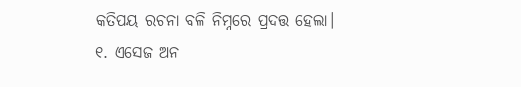କତିପୟ ରଚନା ବଳି ନିମ୍ନରେ ପ୍ରଦତ୍ତ ହେଲା।
୧. ଏସେଜ ଅନ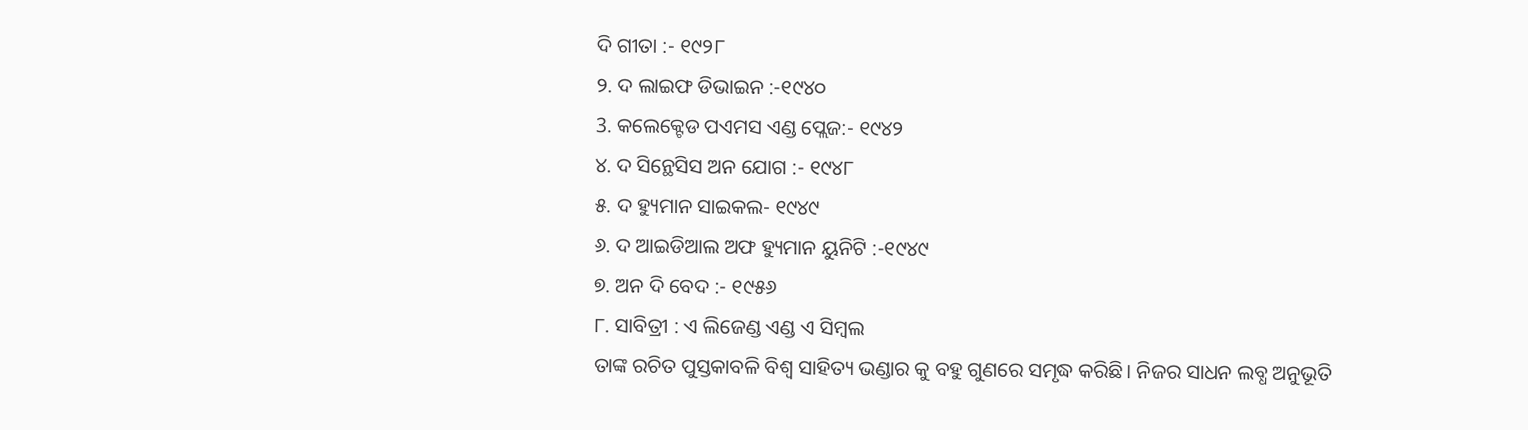ଦି ଗୀତା :- ୧୯୨୮
୨. ଦ ଲାଇଫ ଡିଭାଇନ :-୧୯୪୦
3. କଲେକ୍ଟେଡ ପଏମସ ଏଣ୍ଡ ପ୍ଲେଜ:- ୧୯୪୨
୪. ଦ ସିନ୍ଥେସିସ ଅନ ଯୋଗ :- ୧୯୪୮
୫. ଦ ହ୍ୟୁମାନ ସାଇକଲ- ୧୯୪୯
୬. ଦ ଆଇଡିଆଲ ଅଫ ହ୍ୟୁମାନ ୟୁନିଟି :-୧୯୪୯
୭. ଅନ ଦି ବେଦ :- ୧୯୫୬
୮. ସାବିତ୍ରୀ : ଏ ଲିଜେଣ୍ଡ ଏଣ୍ଡ ଏ ସିମ୍ବଲ
ତାଙ୍କ ରଚିତ ପୁସ୍ତକାବଳି ବିଶ୍ୱ ସାହିତ୍ୟ ଭଣ୍ଡାର କୁ ବହୁ ଗୁଣରେ ସମୃଦ୍ଧ କରିଛି। ନିଜର ସାଧନ ଲବ୍ଧ ଅନୁଭୂତି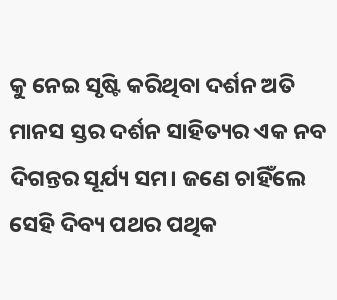କୁ ନେଇ ସୃଷ୍ଟି କରିଥିବା ଦର୍ଶନ ଅତି ମାନସ ସ୍ତର ଦର୍ଶନ ସାହିତ୍ୟର ଏକ ନବ ଦିଗନ୍ତର ସୂର୍ଯ୍ୟ ସମ। ଜଣେ ଚାହିଁଲେ ସେହି ଦିବ୍ୟ ପଥର ପଥିକ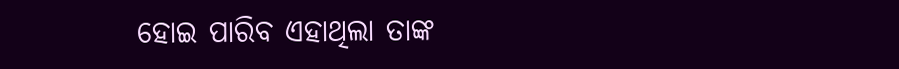ହୋଇ ପାରିବ ଏହାଥିଲା ତାଙ୍କ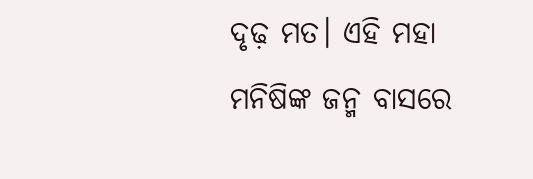ଦୃଢ଼ ମତ। ଏହି ମହା ମନିଷିଙ୍କ ଜନ୍ମ ବାସରେ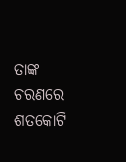ତାଙ୍କ ଚରଣରେ ଶତକୋଟି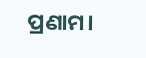ପ୍ରଣାମ।